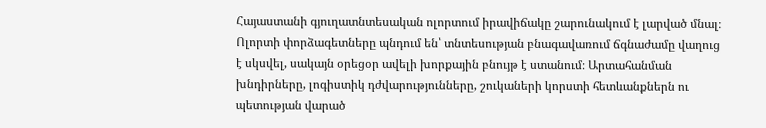Հայաստանի գյուղատնտեսական ոլորտում իրավիճակը շարունակում է լարված մնալ։ Ոլորտի փորձագետները պնդում են՝ տնտեսության բնագավառում ճգնաժամը վաղուց է սկսվել, սակայն օրեցօր ավելի խորքային բնույթ է ստանում։ Արտահանման խնդիրները, լոգիստիկ դժվարությունները, շուկաների կորստի հետևանքներն ու պետության վարած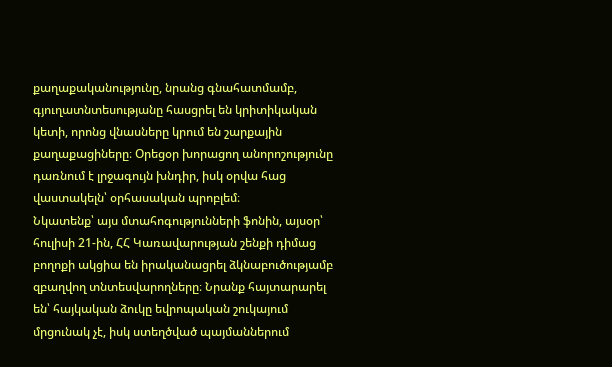քաղաքականությունը, նրանց գնահատմամբ, գյուղատնտեսությանը հասցրել են կրիտիկական կետի, որոնց վնասները կրում են շարքային քաղաքացիները։ Օրեցօր խորացող անորոշությունը դառնում է լրջագույն խնդիր, իսկ օրվա հաց վաստակելն՝ օրհասական պրոբլեմ։
Նկատենք՝ այս մտահոգությունների ֆոնին, այսօր՝ հուլիսի 21-ին, ՀՀ Կառավարության շենքի դիմաց բողոքի ակցիա են իրականացրել ձկնաբուծությամբ զբաղվող տնտեսվարողները։ Նրանք հայտարարել են՝ հայկական ձուկը եվրոպական շուկայում մրցունակ չէ, իսկ ստեղծված պայմաններում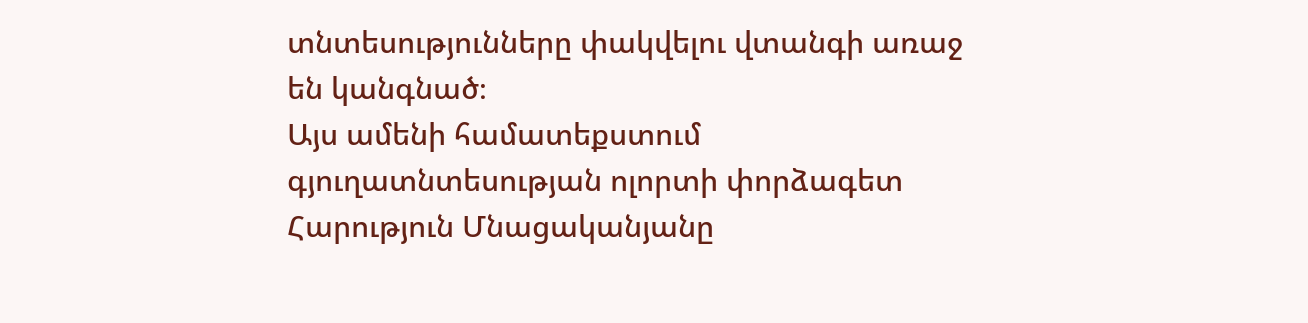տնտեսությունները փակվելու վտանգի առաջ են կանգնած։
Այս ամենի համատեքստում գյուղատնտեսության ոլորտի փորձագետ Հարություն Մնացականյանը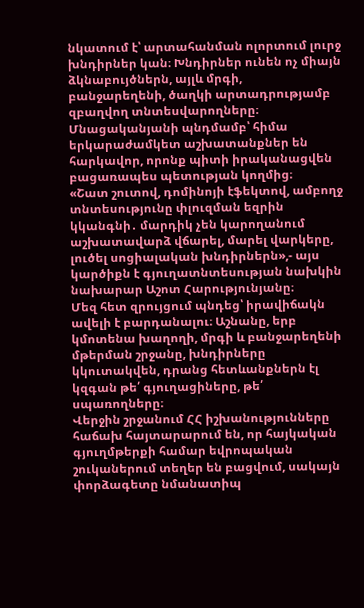նկատում է՝ արտահանման ոլորտում լուրջ խնդիրներ կան։ Խնդիրներ ունեն ոչ միայն ձկնաբույծներն, այլև մրգի, բանջարեղենի, ծաղկի արտադրությամբ զբաղվող տնտեսվարողները։ Մնացականյանի պնդմամբ՝ հիմա երկարաժամկետ աշխատանքներ են հարկավոր, որոնք պիտի իրականացվեն բացառապես պետության կողմից։
«Շատ շուտով, դոմինոյի էֆեկտով, ամբողջ տնտեսությունը փլուզման եզրին կկանգնի․ մարդիկ չեն կարողանում աշխատավարձ վճարել, մարել վարկերը, լուծել սոցիալական խնդիրներն»,- այս կարծիքն է գյուղատնտեսության նախկին նախարար Աշոտ Հարությունյանը։
Մեզ հետ զրույցում պնդեց՝ իրավիճակն ավելի է բարդանալու։ Աշնանը, երբ կմոտենա խաղողի, մրգի և բանջարեղենի մթերման շրջանը, խնդիրները կկուտակվեն, դրանց հետևանքներն էլ կզգան թե՛ գյուղացիները, թե՛ սպառողները։
Վերջին շրջանում ՀՀ իշխանությունները հաճախ հայտարարում են, որ հայկական գյուղմթերքի համար եվրոպական շուկաներում տեղեր են բացվում, սակայն փորձագետը նմանատիպ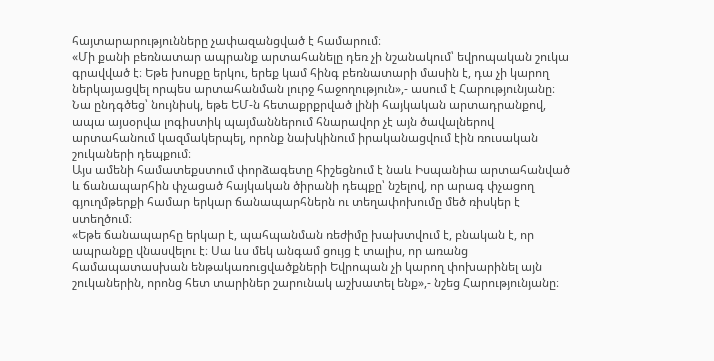հայտարարությունները չափազանցված է համարում։
«Մի քանի բեռնատար ապրանք արտահանելը դեռ չի նշանակում՝ եվրոպական շուկա գրավված է։ Եթե խոսքը երկու, երեք կամ հինգ բեռնատարի մասին է, դա չի կարող ներկայացվել որպես արտահանման լուրջ հաջողություն»,- ասում է Հարությունյանը։
Նա ընդգծեց՝ նույնիսկ, եթե ԵՄ-ն հետաքրքրված լինի հայկական արտադրանքով, ապա այսօրվա լոգիստիկ պայմաններում հնարավոր չէ այն ծավալներով արտահանում կազմակերպել, որոնք նախկինում իրականացվում էին ռուսական շուկաների դեպքում։
Այս ամենի համատեքստում փորձագետը հիշեցնում է նաև Իսպանիա արտահանված և ճանապարհին փչացած հայկական ծիրանի դեպքը՝ նշելով, որ արագ փչացող գյուղմթերքի համար երկար ճանապարհներն ու տեղափոխումը մեծ ռիսկեր է ստեղծում։
«Եթե ճանապարհը երկար է, պահպանման ռեժիմը խախտվում է, բնական է, որ ապրանքը վնասվելու է։ Սա ևս մեկ անգամ ցույց է տալիս, որ առանց համապատասխան ենթակառուցվածքների Եվրոպան չի կարող փոխարինել այն շուկաներին, որոնց հետ տարիներ շարունակ աշխատել ենք»,- նշեց Հարությունյանը։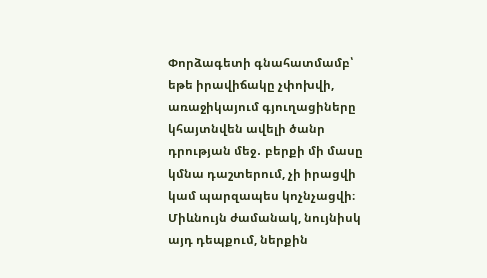Փորձագետի գնահատմամբ՝ եթե իրավիճակը չփոխվի, առաջիկայում գյուղացիները կհայտնվեն ավելի ծանր դրության մեջ․ բերքի մի մասը կմնա դաշտերում, չի իրացվի կամ պարզապես կոչնչացվի։ Միևնույն ժամանակ, նույնիսկ այդ դեպքում, ներքին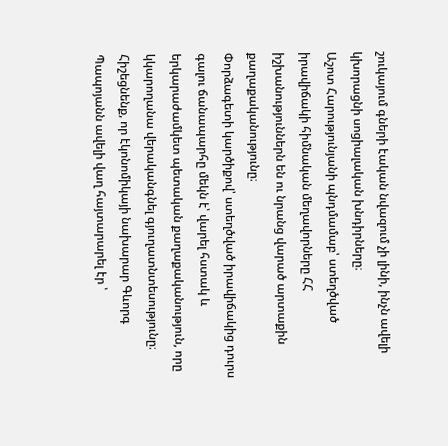շուկայում գների էական նվազում չի լինի, ինչն ավելի կխորացնի սոցիալական խնդիրները։
Աշոտ Հարությունյանի պնդմամաբ՝ ստեղծված իրավիճակի հիմնական մեղավորները ՀՀ իշխանություններն են ու նրանց վարած արտաքին քաղաքականությունը։
Փորձագետի կարծիքով՝ ստեղծված իրավիճակից դուրս գալու ճանապարհը մեկն է՝ վարել հստակ և երկարաժամկետ պետական քաղաքականություն, որը կկարողանա վերականգնել գյուղատնտեսությունը։
Հիշեցնենք, որ էկոնոմիկայի նախարար Գևորգ Պապոյանն ավելի վաղ հայտարարել էր ՝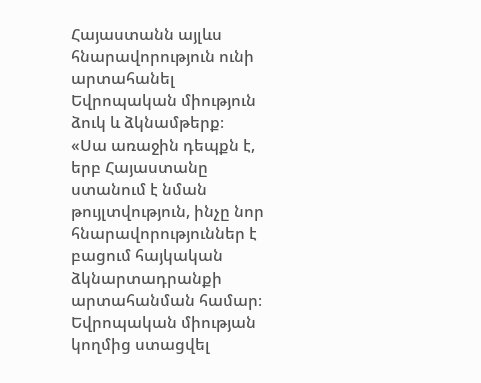Հայաստանն այլևս հնարավորություն ունի արտահանել Եվրոպական միություն ձուկ և ձկնամթերք։
«Սա առաջին դեպքն է, երբ Հայաստանը ստանում է նման թույլտվություն, ինչը նոր հնարավորություններ է բացում հայկական ձկնարտադրանքի արտահանման համար։
Եվրոպական միության կողմից ստացվել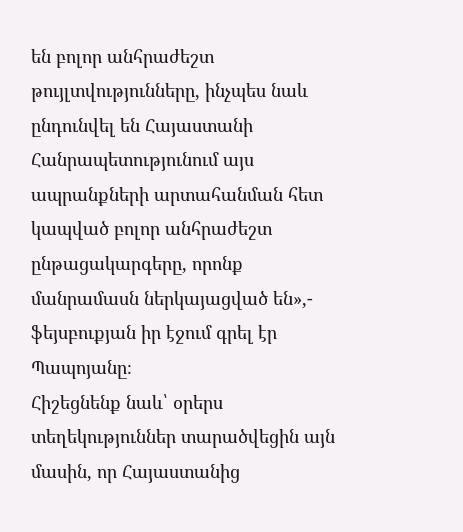են բոլոր անհրաժեշտ թույլտվությունները, ինչպես նաև ընդունվել են Հայաստանի Հանրապետությունում այս ապրանքների արտահանման հետ կապված բոլոր անհրաժեշտ ընթացակարգերը, որոնք մանրամասն ներկայացված են»,- ֆեյսբուքյան իր էջում գրել էր Պապոյանը։
Հիշեցնենք նաև՝ օրերս տեղեկություններ տարածվեցին այն մասին, որ Հայաստանից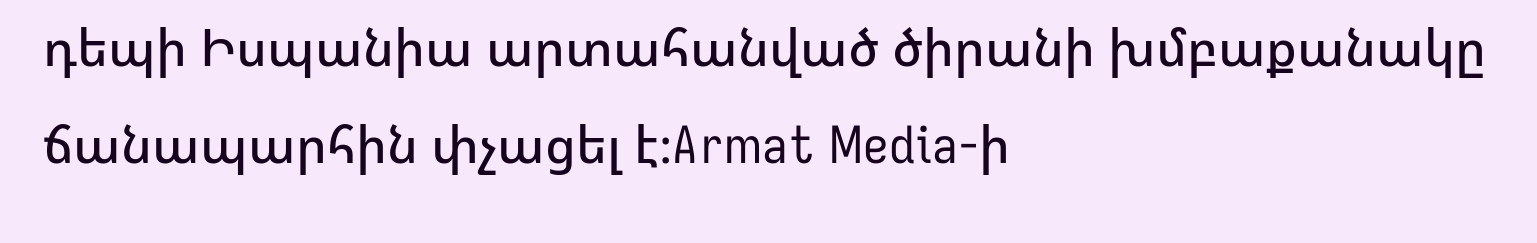դեպի Իսպանիա արտահանված ծիրանի խմբաքանակը ճանապարհին փչացել է։Armat Media-ի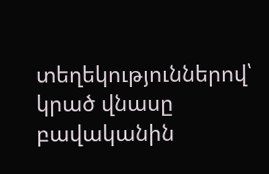տեղեկություններով՝ կրած վնասը բավականին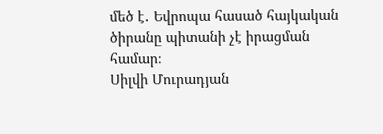մեծ է․ Եվրոպա հասած հայկական ծիրանը պիտանի չէ իրացման համար։
Սիլվի Մուրադյան